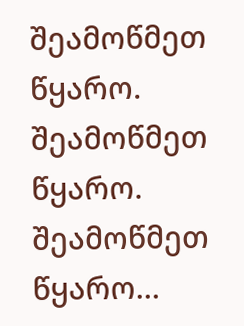შეამოწმეთ წყარო. შეამოწმეთ წყარო. შეამოწმეთ წყარო…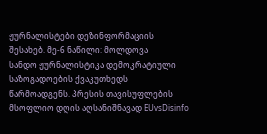ჟურნალისტები დეზინფორმაციის შესახებ. მე-6 ნაწილი: მოლდოვა
სანდო ჟურნალისტიკა დემოკრატიული საზოგადოების ქვაკუთხედს წარმოადგენს. პრესის თავისუფლების მსოფლიო დღის აღსანიშნავად EUvsDisinfo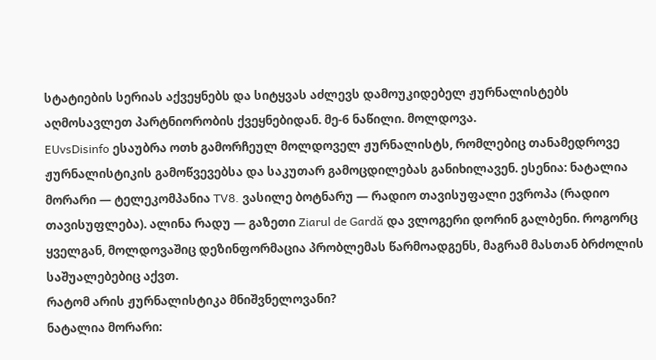სტატიების სერიას აქვეყნებს და სიტყვას აძლევს დამოუკიდებელ ჟურნალისტებს აღმოსავლეთ პარტნიორობის ქვეყნებიდან. მე-6 ნაწილი. მოლდოვა.
EUvsDisinfo ესაუბრა ოთხ გამორჩეულ მოლდოველ ჟურნალისტს, რომლებიც თანამედროვე ჟურნალისტიკის გამოწვევებსა და საკუთარ გამოცდილებას განიხილავენ. ესენია: ნატალია მორარი — ტელეკომპანია TV8. ვასილე ბოტნარუ — რადიო თავისუფალი ევროპა (რადიო თავისუფლება). ალინა რადუ — გაზეთი Ziarul de Gardă და ვლოგერი დორინ გალბენი. როგორც ყველგან, მოლდოვაშიც დეზინფორმაცია პრობლემას წარმოადგენს, მაგრამ მასთან ბრძოლის საშუალებებიც აქვთ.
რატომ არის ჟურნალისტიკა მნიშვნელოვანი?
ნატალია მორარი: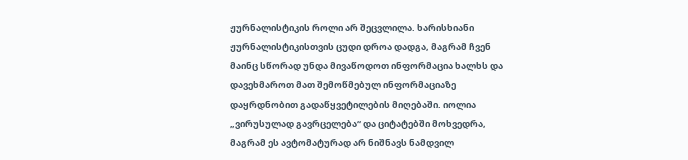ჟურნალისტიკის როლი არ შეცვლილა. ხარისხიანი ჟურნალისტიკისთვის ცუდი დროა დადგა, მაგრამ ჩვენ მაინც სწორად უნდა მივაწოდოთ ინფორმაცია ხალხს და დავეხმაროთ მათ შემოწმებულ ინფორმაციაზე დაყრდნობით გადაწყვეტილების მიღებაში. იოლია „ვირუსულად გავრცელება“ და ციტატებში მოხვედრა, მაგრამ ეს ავტომატურად არ ნიშნავს ნამდვილ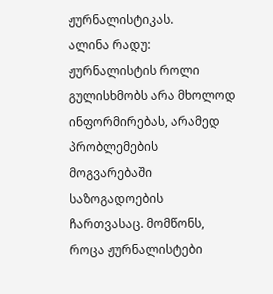ჟურნალისტიკას.
ალინა რადუ:
ჟურნალისტის როლი გულისხმობს არა მხოლოდ ინფორმირებას, არამედ პრობლემების მოგვარებაში საზოგადოების ჩართვასაც. მომწონს, როცა ჟურნალისტები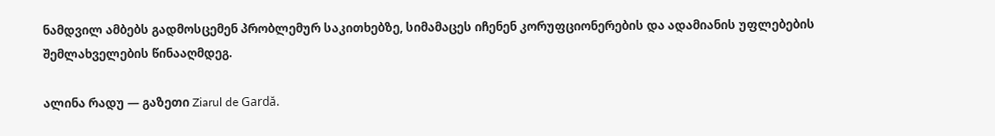ნამდვილ ამბებს გადმოსცემენ პრობლემურ საკითხებზე, სიმამაცეს იჩენენ კორუფციონერების და ადამიანის უფლებების შემლახველების წინააღმდეგ.

ალინა რადუ — გაზეთი Ziarul de Gardă.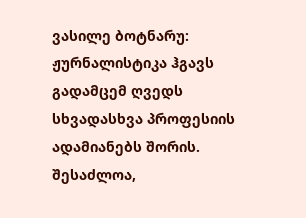ვასილე ბოტნარუ:
ჟურნალისტიკა ჰგავს გადამცემ ღვედს სხვადასხვა პროფესიის ადამიანებს შორის. შესაძლოა,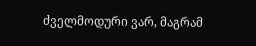ძველმოდური ვარ, მაგრამ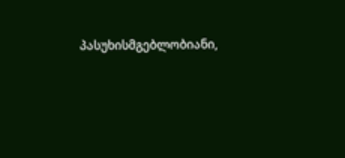პასუხისმგებლობიანი,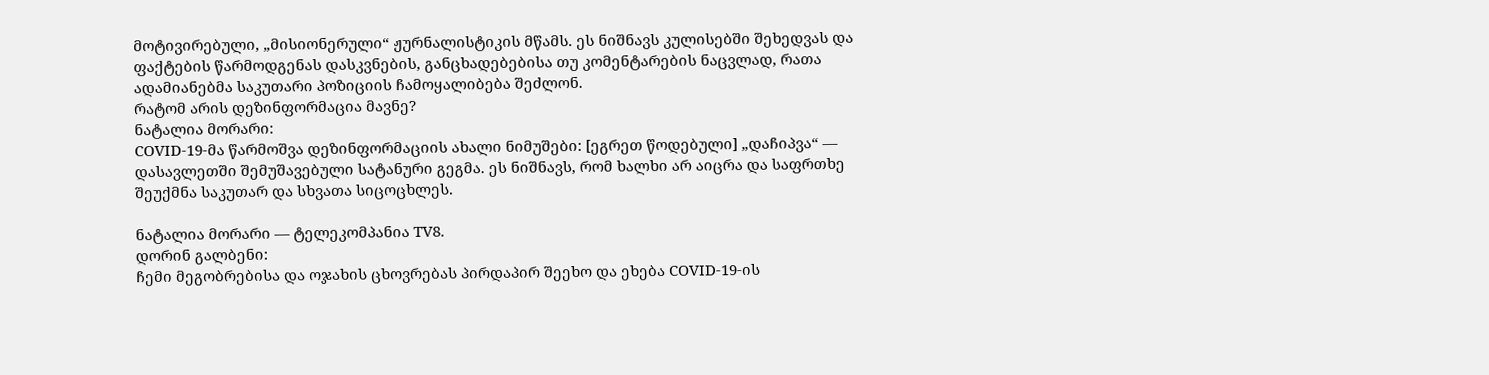მოტივირებული, „მისიონერული“ ჟურნალისტიკის მწამს. ეს ნიშნავს კულისებში შეხედვას და ფაქტების წარმოდგენას დასკვნების, განცხადებებისა თუ კომენტარების ნაცვლად, რათა ადამიანებმა საკუთარი პოზიციის ჩამოყალიბება შეძლონ.
რატომ არის დეზინფორმაცია მავნე?
ნატალია მორარი:
COVID-19-მა წარმოშვა დეზინფორმაციის ახალი ნიმუშები: [ეგრეთ წოდებული] „დაჩიპვა“ — დასავლეთში შემუშავებული სატანური გეგმა. ეს ნიშნავს, რომ ხალხი არ აიცრა და საფრთხე შეუქმნა საკუთარ და სხვათა სიცოცხლეს.

ნატალია მორარი — ტელეკომპანია TV8.
დორინ გალბენი:
ჩემი მეგობრებისა და ოჯახის ცხოვრებას პირდაპირ შეეხო და ეხება COVID-19-ის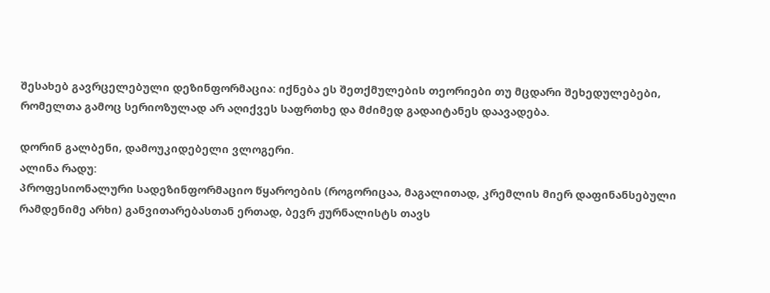შესახებ გავრცელებული დეზინფორმაცია: იქნება ეს შეთქმულების თეორიები თუ მცდარი შეხედულებები, რომელთა გამოც სერიოზულად არ აღიქვეს საფრთხე და მძიმედ გადაიტანეს დაავადება.

დორინ გალბენი, დამოუკიდებელი ვლოგერი.
ალინა რადუ:
პროფესიონალური სადეზინფორმაციო წყაროების (როგორიცაა, მაგალითად, კრემლის მიერ დაფინანსებული რამდენიმე არხი) განვითარებასთან ერთად, ბევრ ჟურნალისტს თავს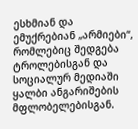ესხმიან და ემუქრებიან „არმიები“, რომლებიც შედგება ტროლებისგან და სოციალურ მედიაში ყალბი ანგარიშების მფლობელებისგან.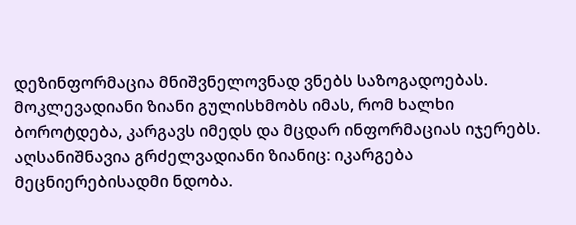დეზინფორმაცია მნიშვნელოვნად ვნებს საზოგადოებას. მოკლევადიანი ზიანი გულისხმობს იმას, რომ ხალხი ბოროტდება, კარგავს იმედს და მცდარ ინფორმაციას იჯერებს. აღსანიშნავია გრძელვადიანი ზიანიც: იკარგება მეცნიერებისადმი ნდობა.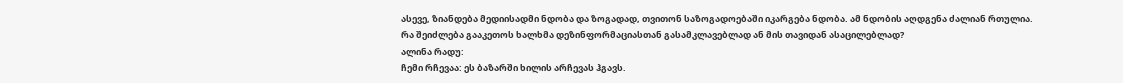ასევე, ზიანდება მედიისადმი ნდობა და ზოგადად, თვითონ საზოგადოებაში იკარგება ნდობა. ამ ნდობის აღდგენა ძალიან რთულია.
რა შეიძლება გააკეთოს ხალხმა დეზინფორმაციასთან გასამკლავებლად ან მის თავიდან ასაცილებლად?
ალინა რადუ:
ჩემი რჩევაა: ეს ბაზარში ხილის არჩევას ჰგავს.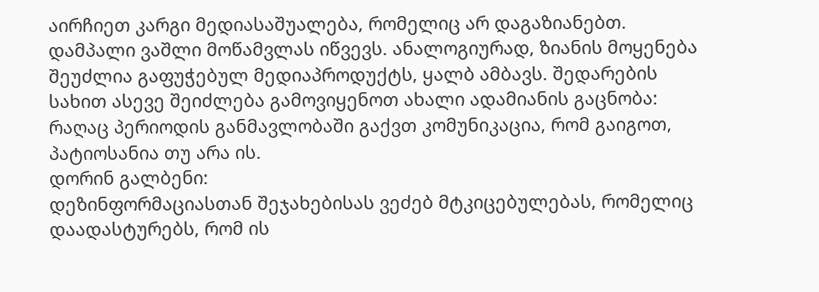აირჩიეთ კარგი მედიასაშუალება, რომელიც არ დაგაზიანებთ. დამპალი ვაშლი მოწამვლას იწვევს. ანალოგიურად, ზიანის მოყენება შეუძლია გაფუჭებულ მედიაპროდუქტს, ყალბ ამბავს. შედარების სახით ასევე შეიძლება გამოვიყენოთ ახალი ადამიანის გაცნობა: რაღაც პერიოდის განმავლობაში გაქვთ კომუნიკაცია, რომ გაიგოთ, პატიოსანია თუ არა ის.
დორინ გალბენი:
დეზინფორმაციასთან შეჯახებისას ვეძებ მტკიცებულებას, რომელიც დაადასტურებს, რომ ის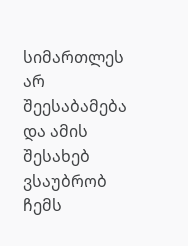სიმართლეს არ შეესაბამება და ამის შესახებ ვსაუბრობ ჩემს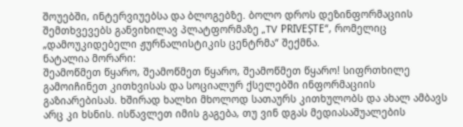შოუებში, ინტერვიუებსა და ბლოგებზე. ბოლო დროს დეზინფორმაციის შემთხვევებს განვიხილავ პლატფორმაზე „TV PRIVEȘTE“, რომელიც „დამოუკიდებელი ჟურნალისტიკის ცენტრმა“ შექმნა.
ნატალია მორარი:
შეამოწმეთ წყარო, შეამოწმეთ წყარო, შეამოწმეთ წყარო! სიფრთხილე გამოიჩინეთ კითხვისას და სოციალურ ქსელებში ინფორმაციის გაზიარებისას. ხშირად ხალხი მხოლოდ სათაურს კითხულობს და ახალ ამბავს არც კი ხსნის. ისწავლეთ იმის გაგება, თუ ვინ დგას მედიასაშუალების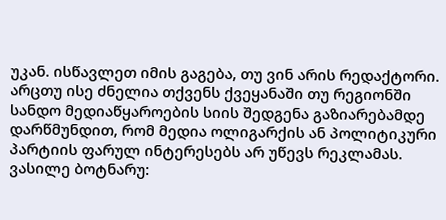უკან. ისწავლეთ იმის გაგება, თუ ვინ არის რედაქტორი. არცთუ ისე ძნელია თქვენს ქვეყანაში თუ რეგიონში სანდო მედიაწყაროების სიის შედგენა გაზიარებამდე დარწმუნდით, რომ მედია ოლიგარქის ან პოლიტიკური პარტიის ფარულ ინტერესებს არ უწევს რეკლამას.
ვასილე ბოტნარუ: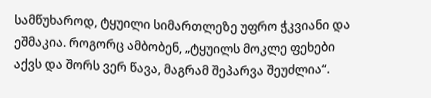სამწუხაროდ, ტყუილი სიმართლეზე უფრო ჭკვიანი და ეშმაკია. როგორც ამბობენ, „ტყუილს მოკლე ფეხები აქვს და შორს ვერ წავა, მაგრამ შეპარვა შეუძლია“.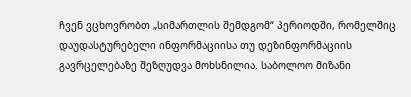ჩვენ ვცხოვრობთ „სიმართლის შემდგომ“ პერიოდში, რომელშიც დაუდასტურებელი ინფორმაციისა თუ დეზინფორმაციის გავრცელებაზე შეზღუდვა მოხსნილია. საბოლოო მიზანი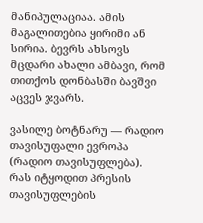მანიპულაციაა. ამის მაგალითებია ყირიმი ან სირია. ბევრს ახსოვს მცდარი ახალი ამბავი, რომ თითქოს დონბასში ბავშვი აცვეს ჯვარს.

ვასილე ბოტნარუ — რადიო თავისუფალი ევროპა (რადიო თავისუფლება).
რას იტყოდით პრესის თავისუფლების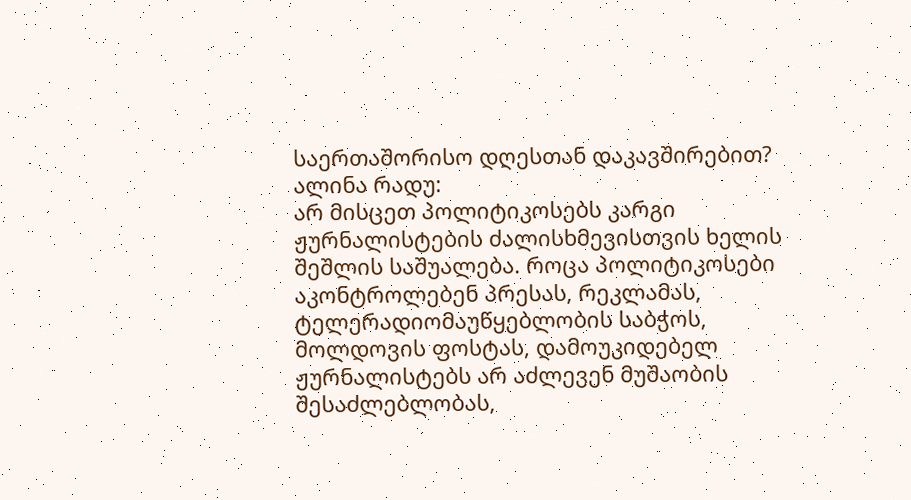საერთაშორისო დღესთან დაკავშირებით?
ალინა რადუ:
არ მისცეთ პოლიტიკოსებს კარგი ჟურნალისტების ძალისხმევისთვის ხელის შეშლის საშუალება. როცა პოლიტიკოსები აკონტროლებენ პრესას, რეკლამას, ტელერადიომაუწყებლობის საბჭოს, მოლდოვის ფოსტას, დამოუკიდებელ ჟურნალისტებს არ აძლევენ მუშაობის შესაძლებლობას,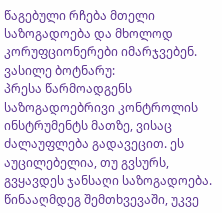წაგებული რჩება მთელი საზოგადოება და მხოლოდ კორუფციონერები იმარჯვებენ.
ვასილე ბოტნარუ:
პრესა წარმოადგენს საზოგადოებრივი კონტროლის ინსტრუმენტს მათზე, ვისაც ძალაუფლება გადავეცით. ეს აუცილებელია, თუ გვსურს, გვყავდეს ჯანსაღი საზოგადოება. წინააღმდეგ შემთხვევაში, უკვე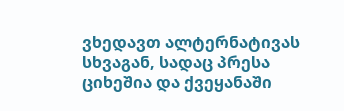ვხედავთ ალტერნატივას სხვაგან, სადაც პრესა ციხეშია და ქვეყანაში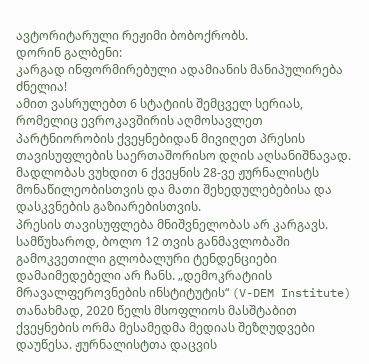ავტორიტარული რეჟიმი ბობოქრობს.
დორინ გალბენი:
კარგად ინფორმირებული ადამიანის მანიპულირება ძნელია!
ამით ვასრულებთ 6 სტატიის შემცველ სერიას, რომელიც ევროკავშირის აღმოსავლეთ პარტნიორობის ქვეყნებიდან მივიღეთ პრესის თავისუფლების საერთაშორისო დღის აღსანიშნავად. მადლობას ვუხდით 6 ქვეყნის 28-ვე ჟურნალისტს მონაწილეობისთვის და მათი შეხედულებებისა და დასკვნების გაზიარებისთვის.
პრესის თავისუფლება მნიშვნელობას არ კარგავს. სამწუხაროდ, ბოლო 12 თვის განმავლობაში გამოკვეთილი გლობალური ტენდენციები დამაიმედებელი არ ჩანს. „დემოკრატიის მრავალფეროვნების ინსტიტუტის“ (V-DEM Institute) თანახმად, 2020 წელს მსოფლიოს მასშტაბით ქვეყნების ორმა მესამედმა მედიას შეზღუდვები დაუწესა. ჟურნალისტთა დაცვის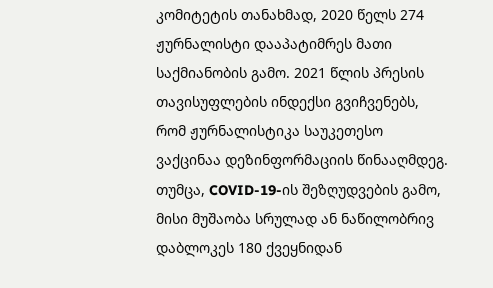კომიტეტის თანახმად, 2020 წელს 274 ჟურნალისტი დააპატიმრეს მათი საქმიანობის გამო. 2021 წლის პრესის თავისუფლების ინდექსი გვიჩვენებს, რომ ჟურნალისტიკა საუკეთესო ვაქცინაა დეზინფორმაციის წინააღმდეგ. თუმცა, COVID-19-ის შეზღუდვების გამო, მისი მუშაობა სრულად ან ნაწილობრივ დაბლოკეს 180 ქვეყნიდან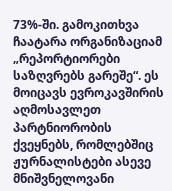73%-ში. გამოკითხვა ჩაატარა ორგანიზაციამ „რეპორტიორები საზღვრებს გარეშე“. ეს მოიცავს ევროკავშირის აღმოსავლეთ პარტნიორობის ქვეყნებს, რომლებშიც ჟურნალისტები ასევე მნიშვნელოვანი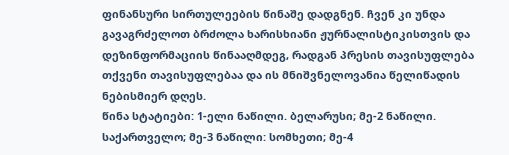ფინანსური სირთულეების წინაშე დადგნენ. ჩვენ კი უნდა გავაგრძელოთ ბრძოლა ხარისხიანი ჟურნალისტიკისთვის და დეზინფორმაციის წინააღმდეგ, რადგან პრესის თავისუფლება თქვენი თავისუფლებაა და ის მნიშვნელოვანია წელიწადის ნებისმიერ დღეს.
წინა სტატიები: 1-ელი ნაწილი. ბელარუსი; მე-2 ნაწილი. საქართველო; მე-3 ნაწილი: სომხეთი; მე-4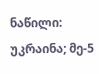ნაწილი: უკრაინა; მე-5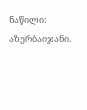ნაწილი: აზერბაიჯანი.